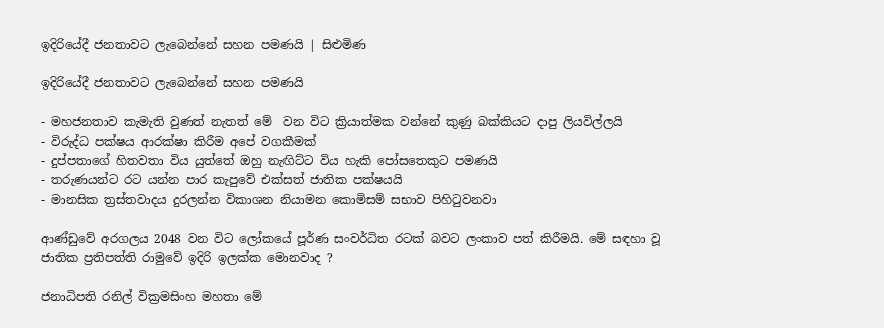ඉදිරියේදී ජනතාවට ලැබෙන්නේ සහන පමණයි | සිළුමිණ

ඉදිරියේදී ජනතාවට ලැබෙන්නේ සහන පමණයි

- මහජනතාව කැමැති වුණත් නැතත් මේ  වන විට ක්‍රියාත්මක වන්නේ කුණු බක්කියට දාපු ලියවිල්ලයි
- විරුද්ධ පක්ෂය ආරක්ෂා කිරීම අපේ වගකීමක්
- දුප්පතාගේ හිතවතා විය යුත්තේ ඔහු නැඟිට්ට විය හැකි පෝසතෙකුට පමණයි
- තරුණයන්ට රට යන්න පාර කැපුවේ එක්සත් ජාතික පක්ෂයයි
- මානසික ත්‍රස්තවාදය දුරලන්න විකාශන නියාමන කොමිසම් සභාව පිහිටුවනවා

ආණ්ඩුවේ අරගලය 2048 වන විට ලෝකයේ පූර්ණ සංවර්ධිත රටක් බවට ලංකාව පත් කිරීමයි. මේ සඳහා වූ ජාතික ප්‍රතිපත්ති රාමුවේ ඉදිරි ඉලක්ක මොනවාද ?

ජනාධිපති රනිල් වික්‍රමසිංහ මහතා මේ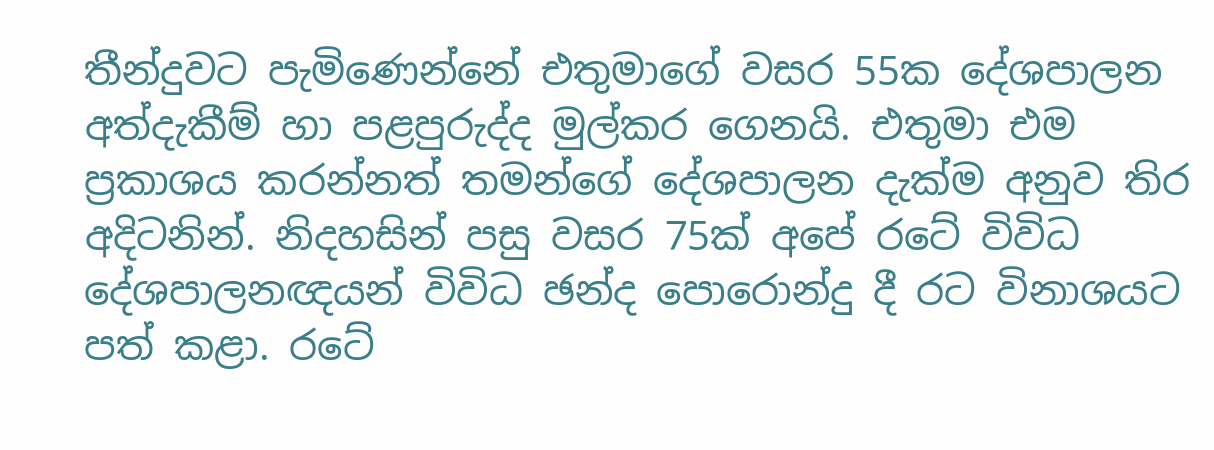තීන්දුවට පැමිණෙන්නේ එතුමාගේ වසර 55ක දේශපාලන අත්දැකීම් හා පළපුරුද්ද මුල්කර ගෙනයි. එතුමා එම ප්‍රකාශය කරන්නත් තමන්ගේ දේශපාලන දැක්ම අනුව තිර අදිටනින්. නිදහසින් පසු වසර 75ක් අපේ රටේ විවිධ දේශපාලනඥයන් විවිධ ඡන්ද පොරොන්දු දී රට විනාශයට පත් කළා. රටේ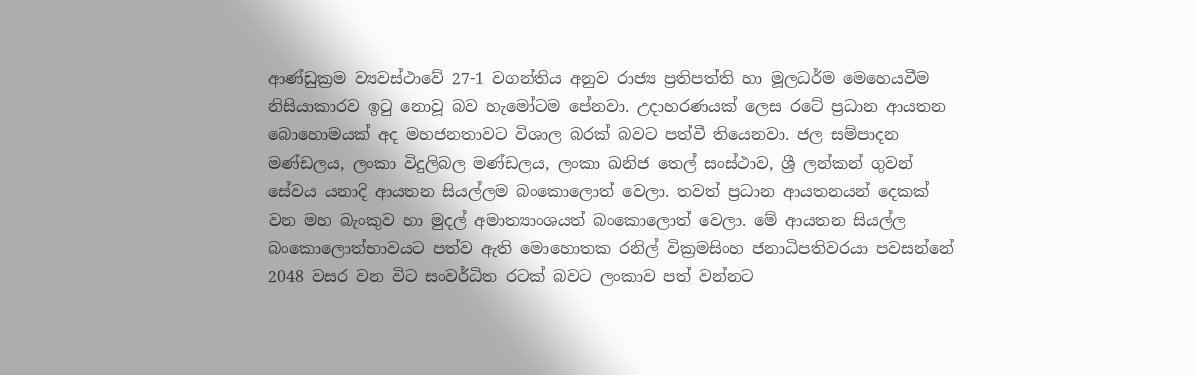ආණ්ඩුක්‍රම ව්‍යවස්ථාවේ 27-1 වගන්තිය අනුව රාජ්‍ය ප්‍රතිපත්ති හා මූලධර්ම මෙහෙයවීම නිසියාකාරව ඉටු නොවූ බව හැමෝටම පේනවා. උදාහරණයක් ලෙස රටේ ප්‍රධාන ආයතන බොහොමයක් අද මහජනතාවට විශාල බරක් බවට පත්වී තියෙනවා. ජල සම්පාදන මණ්ඩලය, ලංකා විදුලිබල මණ්ඩලය, ලංකා ඛනිජ තෙල් සංස්ථාව, ශ්‍රී ලන්කන් ගුවන් සේවය යනාදි ආයතන සියල්ලම බංකොලොත් වෙලා. තවත් ප්‍රධාන ආයතනයන් දෙකක් වන මහ බැංකුව හා මුදල් අමාත්‍යාංශයත් බංකොලොත් වෙලා. මේ ආයතන සියල්ල බංකොලොත්භාවයට පත්ව ඇති මොහොතක රනිල් වික්‍රමසිංහ ජනාධිපතිවරයා පවසන්නේ 2048 වසර වන විට සංවර්ධිත රටක් බවට ලංකාව පත් වන්නට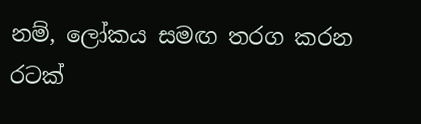නම්, ලෝකය සමඟ තරග කරන රටක්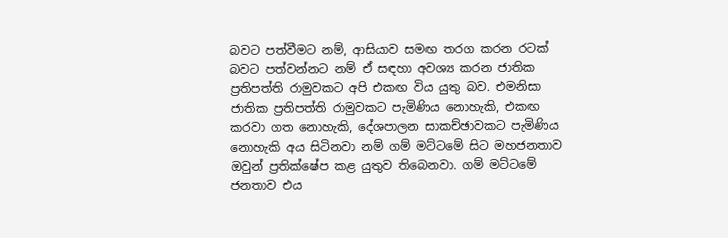බවට පත්වීමට නම්, ආසියාව සමඟ තරග කරන රටක් බවට පත්වන්නට නම් ඒ සඳහා අවශ්‍ය කරන ජාතික ප්‍රතිපත්ති රාමුවකට අපි එකඟ විය යුතු බව. එමනිසා ජාතික ප්‍රතිපත්ති රාමුවකට පැමිණිය නොහැකි, එකඟ කරවා ගත නොහැකි, දේශපාලන සාකච්ඡාවකට පැමිණිය නොහැකි අය සිටිනවා නම් ගම් මට්ටමේ සිට මහජනතාව ඔවුන් ප්‍රතික්ෂේප කළ යුතුව තිබෙනවා. ගම් මට්ටමේ ජනතාව එය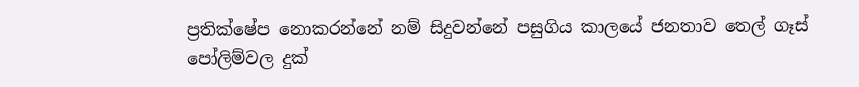ප්‍රතික්ෂේප නොකරන්නේ නම් සිදුවන්නේ පසුගිය කාලයේ ජනතාව තෙල් ගෑස් පෝලිම්වල දුක්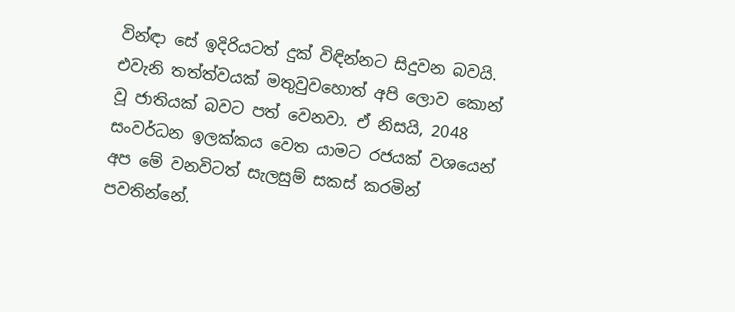වින්ඳා සේ ඉදිරියටත් දුක් විඳින්නට සිදුවන බවයි. එවැනි තත්ත්වයක් මතුවුවහොත් අපි ලොව කොන් වූ ජාතියක් බවට පත් වෙනවා. ඒ නිසයි, 2048 සංවර්ධන ඉලක්කය වෙත යාමට රජයක් වශයෙන් අප මේ වනවිටත් සැලසුම් සකස් කරමින් පවතින්නේ.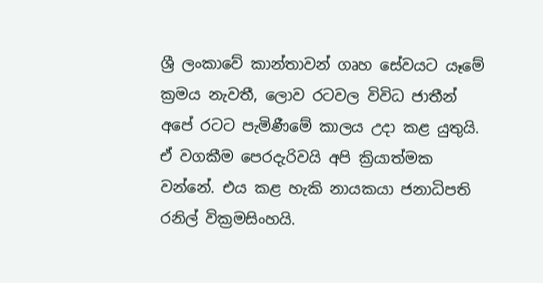ශ්‍රී ලංකාවේ කාන්තාවන් ගෘහ සේවයට යෑමේ ක්‍රමය නැවතී, ලොව රටවල විවිධ ජාතීන් අපේ රටට පැමිණීමේ කාලය උදා කළ යුතුයි. ඒ වගකීම පෙරදැරිවයි අපි ක්‍රියාත්මක වන්නේ. එය කළ හැකි නායකයා ජනාධිපති රනිල් වික්‍රමසිංහයි.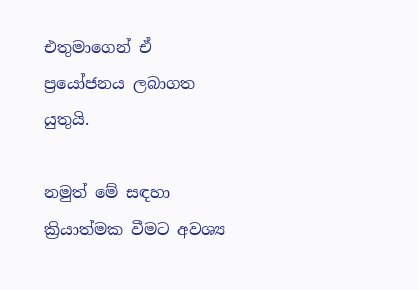එතුමාගෙන් ඒ ප්‍රයෝජනය ලබාගත යුතුයි.

නමුත් මේ සඳහා ක්‍රියාත්මක වීමට අවශ්‍ය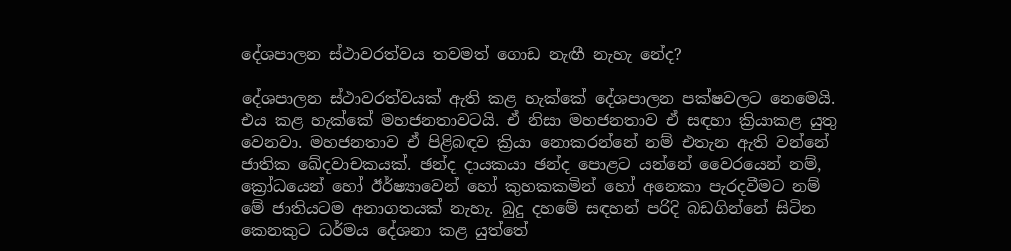දේශපාලන ස්ථාවරත්වය තවමත් ගොඩ නැඟී නැහැ නේද?

දේශපාලන ස්ථාවරත්වයක් ඇති කළ හැක්කේ දේශපාලන පක්ෂවලට නෙමෙයි. එය කළ හැක්කේ මහජනතාවටයි. ඒ නිසා මහජනතාව ඒ සඳහා ක්‍රියාකළ යුතු වෙනවා. මහජනතාව ඒ පිළිබඳව ක්‍රියා නොකරන්නේ නම් එතැන ඇති වන්නේ ජාතික ඛේදවාචකයක්. ඡන්ද දායකයා ඡන්ද පොළට යන්නේ වෛරයෙන් නම්, ක්‍රෝධයෙන් හෝ ඊර්ෂ්‍යාවෙන් හෝ කුහකකමින් හෝ අනෙකා පැරදවීමට නම් මේ ජාතියටම අනාගතයක් නැහැ. බුදු දහමේ සඳහන් පරිදි බඩගින්නේ සිටින කෙනකුට ධර්මය දේශනා කළ යුත්තේ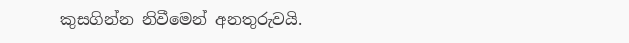කුසගින්න නිවීමෙන් අනතුරුවයි.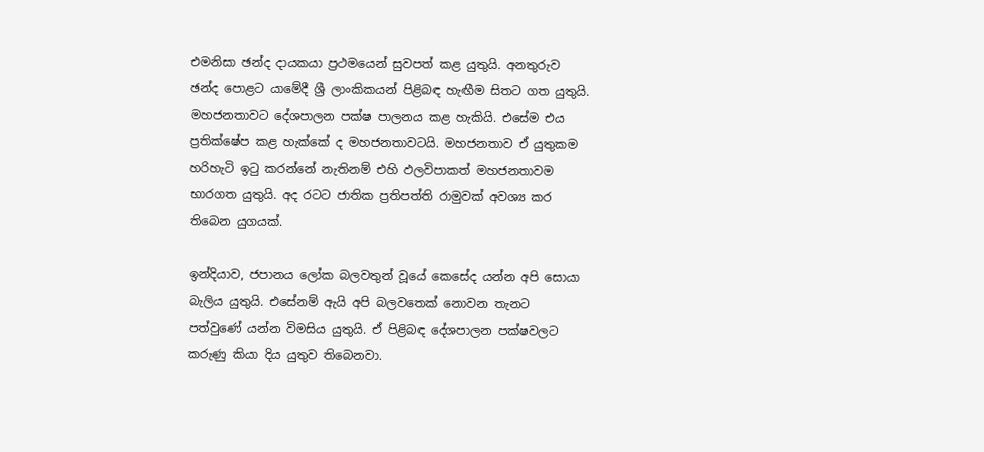එමනිසා ඡන්ද දායකයා ප්‍රථමයෙන් සුවපත් කළ යුතුයි. අනතුරුව ඡන්ද පොළට යාමේදී ශ්‍රී ලාංකිකයන් පිළිබඳ හැඟීම සිතට ගත යුතුයි. මහජනතාවට දේශපාලන පක්ෂ පාලනය කළ හැකියි. එසේම එය ප්‍රතික්ෂේප කළ හැක්කේ ද මහජනතාවටයි. මහජනතාව ඒ යුතුකම හරිහැටි ඉටු කරන්නේ නැතිනම් එහි ඵලවිපාකත් මහජනතාවම භාරගත යුතුයි. අද රටට ජාතික ප්‍රතිපත්ති රාමුවක් අවශ්‍ය කර තිබෙන යුගයක්.

ඉන්දියාව, ජපානය ලෝක බලවතුන් වූයේ කෙසේද යන්න අපි සොයා බැලිය යුතුයි. එසේනම් ඇයි අපි බලවතෙක් නොවන තැනට පත්වුණේ යන්න විමසිය යුතුයි. ඒ පිළිබඳ දේශපාලන පක්ෂවලට කරුණු කියා දිය යුතුව තිබෙනවා.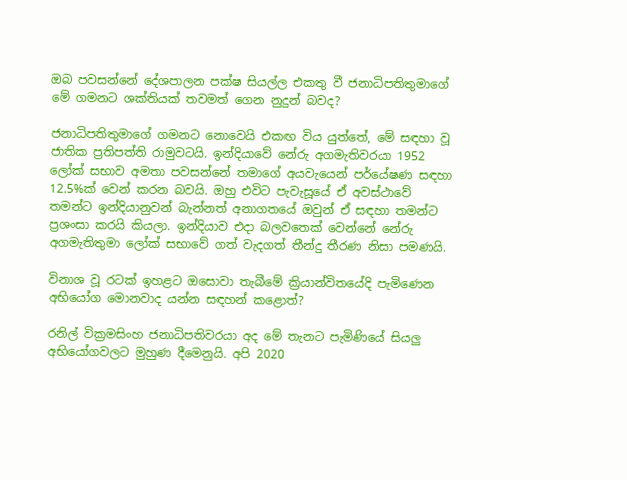ඔබ පවසන්නේ දේශපාලන පක්ෂ සියල්ල එකතු වී ජනාධිපතිතුමාගේ මේ ගමනට ශක්තියක් තවමත් ගෙන නුදුන් බවද?

ජනාධිපතිතුමාගේ ගමනට නොවෙයි එකඟ විය යුත්තේ, මේ සඳහා වූ ජාතික ප්‍රතිපත්ති රාමුවටයි. ඉන්දියාවේ නේරු අගමැතිවරයා 1952 ලෝක් සභාව අමතා පවසන්නේ තමාගේ අයවැයෙන් පර්යේෂණ සඳහා 12.5%ක් වෙන් කරන බවයි. ඔහු එවිට පැවැසූයේ ඒ අවස්ථාවේ තමන්ට ඉන්දියානුවන් බැන්නත් අනාගතයේ ඔවුන් ඒ සඳහා තමන්ට ප්‍රශංසා කරයි කියලා. ඉන්දියාව එදා බලවතෙක් වෙන්නේ නේරු අගමැතිතුමා ලෝක් සභාවේ ගත් වැදගත් තීන්දු තීරණ නිසා පමණයි.

විනාශ වූ රටක් ඉහළට ඔසොවා තැබීමේ ක්‍රියාන්විතයේදි පැමිණෙන අභියෝග මොනවාද යන්න සඳහන් කළොත්?

රනිල් වික්‍රමසිංහ ජනාධිපතිවරයා අද මේ තැනට පැමිණියේ සියලු අභියෝගවලට මුහුණ දීමෙනුයි. අපි 2020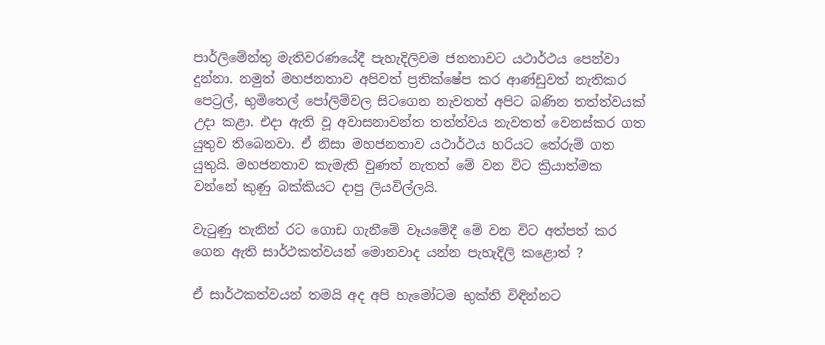පාර්ලිමේන්තු මැතිවරණයේදී පැහැදිලිවම ජනතාවට යථාර්ථය පෙන්වා දුන්නා. නමුත් මහජනතාව අපිවත් ප්‍රතික්ෂේප කර ආණ්ඩුවත් නැතිකර පෙට්‍රල්, භුමිතෙල් පෝලිම්වල සිටගෙන නැවතත් අපිට බණින තත්ත්වයක් උදා කළා. එදා ඇති වූ අවාසනාවන්ත තත්ත්වය නැවතත් වෙනස්කර ගත යුතුව තිබෙනවා. ඒ නිසා මහජනතාව යථාර්ථය හරියට තේරුම් ගත යුතුයි. මහජනතාව කැමැති වුණත් නැතත් මේ වන විට ක්‍රියාත්මක වන්නේ කුණු බක්කියට දාපු ලියවිල්ලයි.

වැටුණු තැනින් රට ගොඩ ගැනීමේ වෑයමේදී මේ වන විට අත්පත් කර ගෙන ඇති සාර්ථකත්වයන් මොනවාද යන්න පැහැදිලි කළොත් ?

ඒ සාර්ථකත්වයන් තමයි අද අපි හැමෝටම භුක්ති විඳින්නට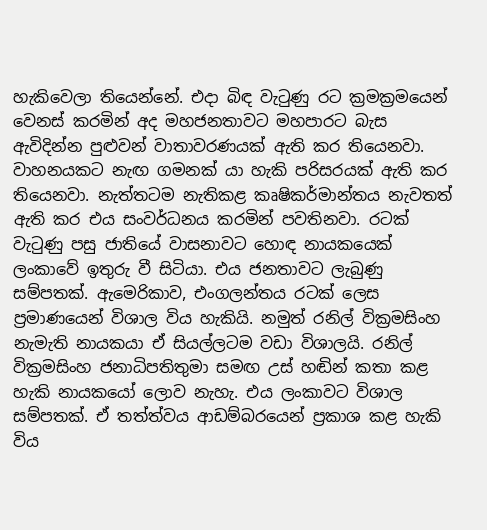හැකිවෙලා තියෙන්නේ. එදා බිඳ වැටුණු රට ක්‍රමක්‍රමයෙන් වෙනස් කරමින් අද මහජනතාවට මහපාරට බැස ඇවිදින්න පුළුවන් වාතාවරණයක් ඇති කර තියෙනවා. වාහනයකට නැඟ ගමනක් යා හැකි පරිසරයක් ඇති කර තියෙනවා. නැත්තටම නැතිකළ කෘෂිකර්මාන්තය නැවතත් ඇති කර එය සංවර්ධනය කරමින් පවතිනවා. රටක් වැටුණු පසු ජාතියේ වාසනාවට හොඳ නායකයෙක් ලංකාවේ ඉතුරු වී සිටියා. එය ජනතාවට ලැබුණු සම්පතක්. ඇමෙරිකාව, එංගලන්තය රටක් ලෙස ප්‍රමාණයෙන් විශාල විය හැකියි. නමුත් රනිල් වික්‍රමසිංහ නැමැති නායකයා ඒ සියල්ලටම වඩා විශාලයි. රනිල් වික්‍රමසිංහ ජනාධිපතිතුමා සමඟ උස් හඬින් කතා කළ හැකි නායකයෝ ලොව නැහැ. එය ලංකාවට විශාල සම්පතක්. ඒ තත්ත්වය ආඩම්බරයෙන් ප්‍රකාශ කළ හැකි විය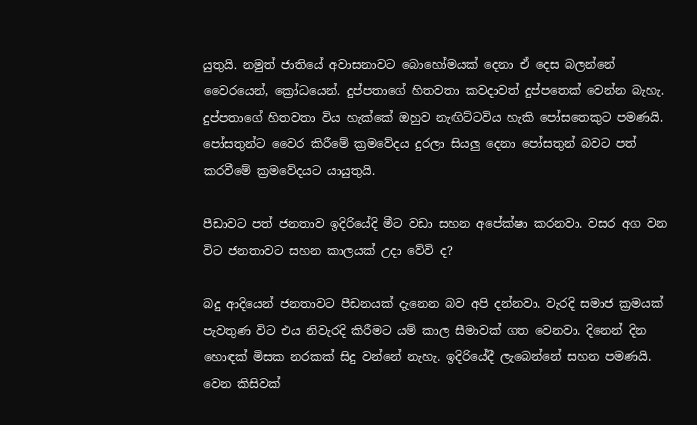යුතුයි. නමුත් ජාතියේ අවාසනාවට බොහෝමයක් දෙනා ඒ දෙස බලන්නේ වෛරයෙන්, ක්‍රෝධයෙන්. දුප්පතාගේ හිතවතා කවදාවත් දුප්පතෙක් වෙන්න බැහැ. දුප්පතාගේ හිතවතා විය හැක්කේ ඔහුව නැඟිට්ටවිය හැකි පෝසතෙකුට පමණයි. පෝසතුන්ට වෛර කිරීමේ ක්‍රමවේදය දුරලා සියලු දෙනා පෝසතුන් බවට පත් කරවීමේ ක්‍රමවේදයට යායුතුයි.

පීඩාවට පත් ජනතාව ඉදිරියේදි මීට වඩා සහන අපේක්ෂා කරනවා. වසර අග වන විට ජනතාවට සහන කාලයක් උදා වේවි ද?

බදු ආදියෙන් ජනතාවට පීඩනයක් දැනෙන බව අපි දන්නවා. වැරදි සමාජ ක්‍රමයක් පැවතුණ විට එය නිවැරදි කිරීමට යම් කාල සීමාවක් ගත වෙනවා. දිනෙන් දින හොඳක් මිසක නරකක් සිදු වන්නේ නැහැ. ඉදිරියේදී ලැබෙන්නේ සහන පමණයි. වෙන කිසිවක්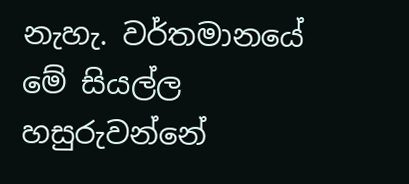නැහැ. වර්තමානයේ මේ සියල්ල හසුරුවන්නේ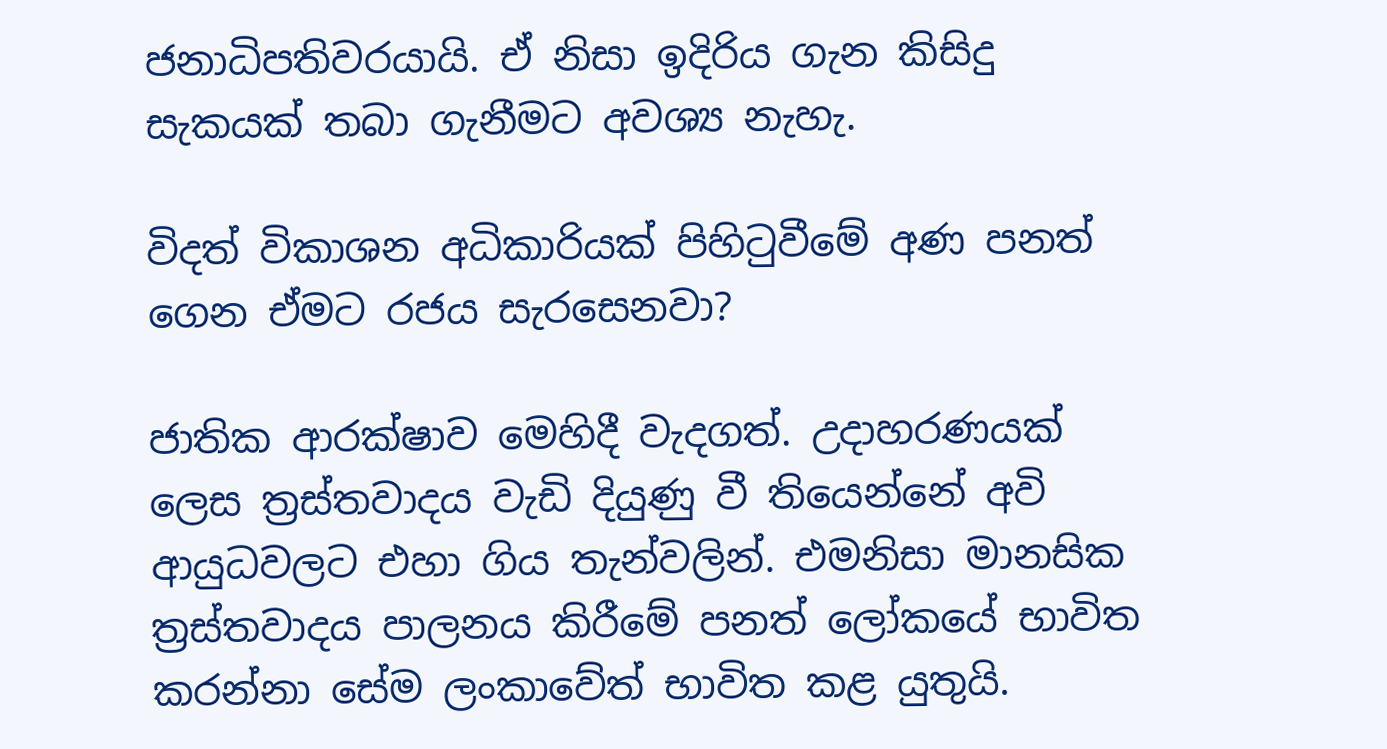ජනාධිපතිවරයායි. ඒ නිසා ඉදිරිය ගැන කිසිදු සැකයක් තබා ගැනීමට අවශ්‍ය නැහැ.

විදත් විකාශන අධිකාරියක් පිහිටුවීමේ අණ පනත් ගෙන ඒමට රජය සැරසෙනවා?

ජාතික ආරක්ෂාව මෙහිදී වැදගත්. උදාහරණයක් ලෙස ත්‍රස්තවාදය වැඩි දියුණු වී තියෙන්නේ අවි ආයුධවලට එහා ගිය තැන්වලින්. එමනිසා මානසික ත්‍රස්තවාදය පාලනය කිරීමේ පනත් ලෝකයේ භාවිත කරන්නා සේම ලංකාවේත් භාවිත කළ යුතුයි.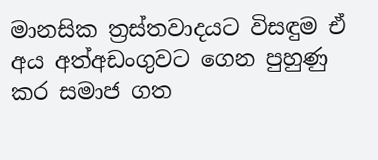මානසික ත්‍රස්තවාදයට විසඳුම ඒ අය අත්අඩංගුවට ගෙන පුහුණු කර සමාජ ගත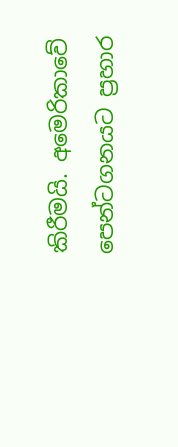කිරීමයි. අමෙරිකාවේ පෙන්ටගනයට ප්‍රහාර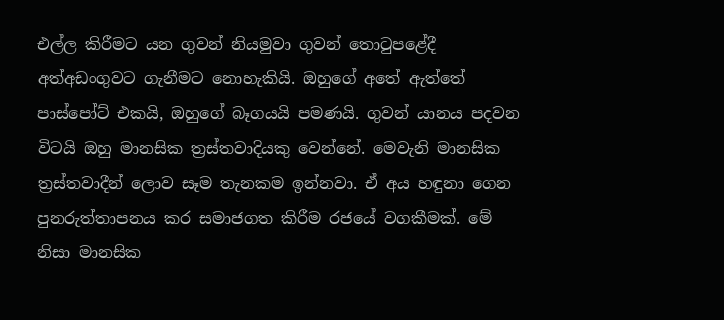එල්ල කිරීමට යන ගුවන් නියමුවා ගුවන් තොටුපළේදී අත්අඩංගුවට ගැනීමට නොහැකියි. ඔහුගේ අතේ ඇත්තේ පාස්පෝට් එකයි, ඔහුගේ බෑගයයි පමණයි. ගුවන් යානය පදවන විටයි ඔහු මානසික ත්‍රස්තවාදියකු වෙන්නේ. මෙවැනි මානසික ත්‍රස්තවාදීන් ලොව සෑම තැනකම ඉන්නවා. ඒ අය හඳුනා ගෙන පුනරුත්තාපනය කර සමාජගත කිරීම රජයේ වගකීමක්. මේ නිසා මානසික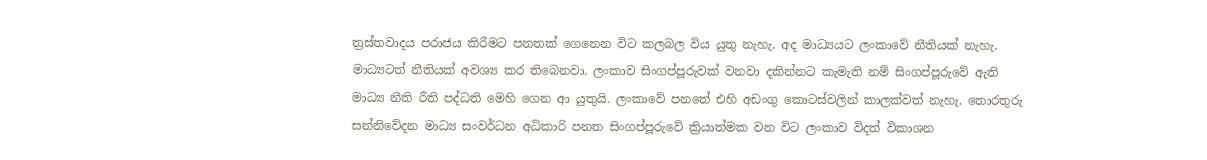ත්‍රස්තවාදය පරාජය කිරීමට පනතක් ගෙනෙන විට කලබල විය යුතු නැහැ. අද මාධ්‍යයට ලංකාවේ නීතියක් නැහැ. මාධ්‍යටත් නීතියක් අවශ්‍ය කර තිබෙනවා. ලංකාව සිංගප්පූරුවක් වනවා දකින්නට කැමැති නම් සිංගප්පූරුවේ ඇති මාධ්‍ය නීති රීති පද්ධති මෙහි ගෙන ආ යුතුයි. ලංකාවේ පනතේ එහි අඩංගු කොටස්වලින් කාලක්වත් නැහැ. තොරතුරු සන්නිවේදන මාධ්‍ය සංවර්ධන අධිකාරි පනත සිංගප්පූරුවේ ක්‍රියාත්මක වන විට ලංකාව විදත් විකාශන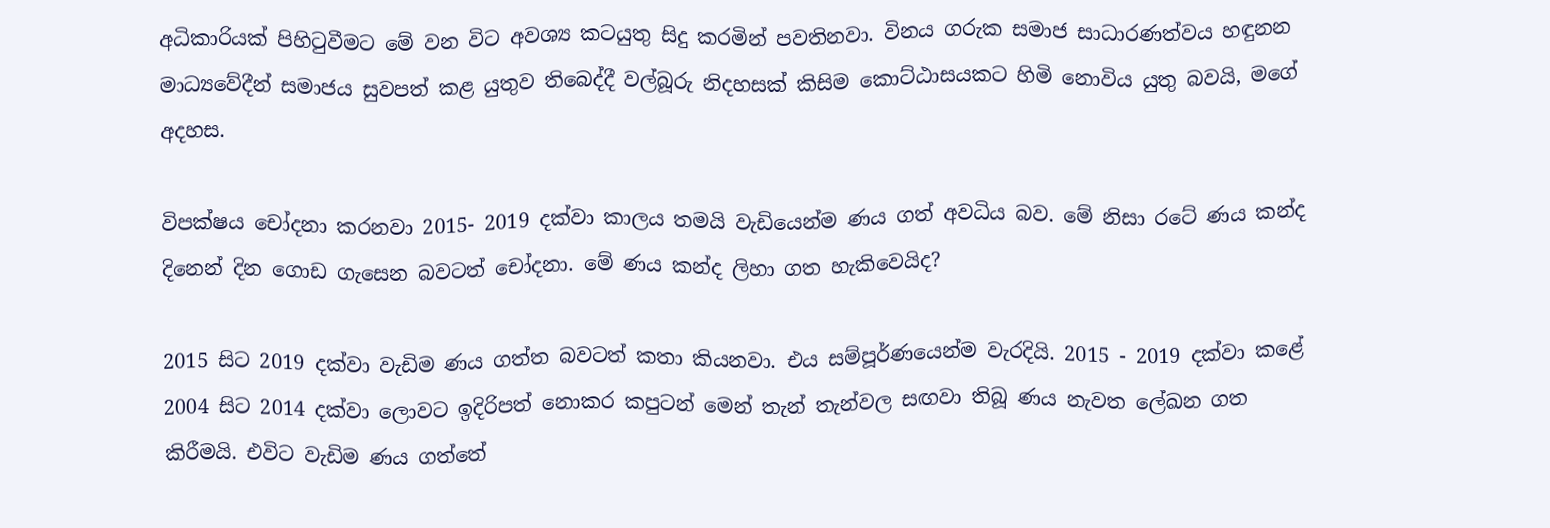අධිකාරියක් පිහිටුවීමට මේ වන විට අවශ්‍ය කටයුතු සිදු කරමින් පවතිනවා. විනය ගරුක සමාජ සාධාරණත්වය හඳුනන මාධ්‍යවේදීන් සමාජය සුවපත් කළ යුතුව තිබෙද්දී වල්බූරු නිදහසක් කිසිම කොට්ඨාසයකට හිමි නොවිය යුතු බවයි, මගේ අදහස.

විපක්ෂය චෝදනා කරනවා 2015- 2019 දක්වා කාලය තමයි වැඩියෙන්ම ණය ගත් අවධිය බව. මේ නිසා රටේ ණය කන්ද දිනෙන් දින ගොඩ ගැසෙන බවටත් චෝදනා. මේ ණය කන්ද ලිහා ගත හැකිවෙයිද?

2015 සිට 2019 දක්වා වැඩිම ණය ගත්ත බවටත් කතා කියනවා. එය සම්පූර්ණයෙන්ම වැරදියි. 2015 - 2019 දක්වා කළේ 2004 සිට 2014 දක්වා ලොවට ඉදිරිපත් නොකර කපුටන් මෙන් තැන් තැන්වල සඟවා තිබූ ණය නැවත ලේඛන ගත කිරීමයි. එවිට වැඩිම ණය ගත්තේ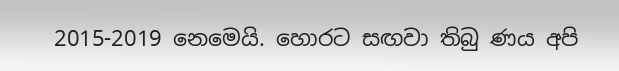2015-2019 නෙමෙයි. හොරට සඟවා තිබු ණය අපි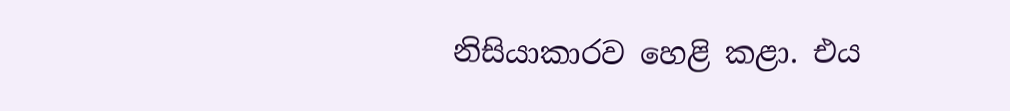නිසියාකාරව හෙළි කළා. එය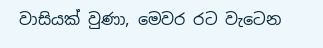වාසියක් වුණා, මෙවර රට වැටෙන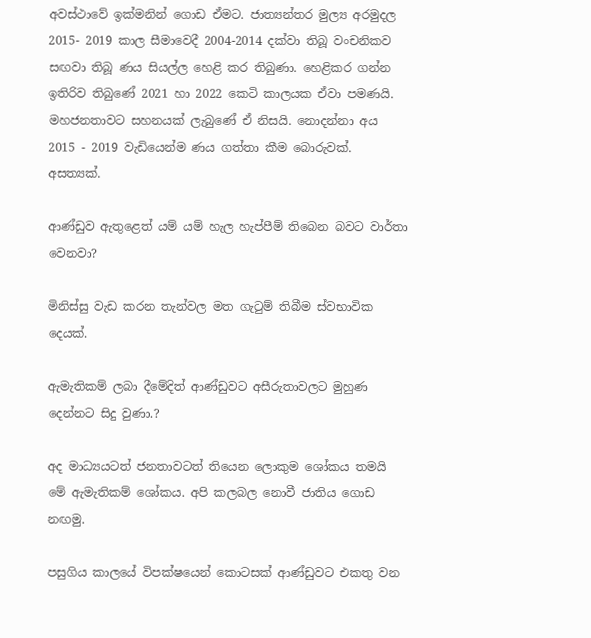අවස්ථාවේ ඉක්මනින් ගොඩ ඒමට. ජාත්‍යන්තර මුල්‍ය අරමුදල 2015- 2019 කාල සීමාවෙදී 2004-2014 දක්වා තිබූ වංචනිකව සඟවා තිබූ ණය සියල්ල හෙළි කර තිබුණා. හෙළිකර ගන්න ඉතිරිව තිබුණේ 2021 හා 2022 කෙටි කාලයක ඒවා පමණයි. මහජනතාවට සහනයක් ලැබුණේ ඒ නිසයි. නොදන්නා අය 2015 - 2019 වැඩියෙන්ම ණය ගත්තා කීම බොරුවක්. අසත්‍යක්.

ආණ්ඩුව ඇතුළෙත් යම් යම් හැල හැප්පීම් තිබෙන බවට වාර්තා වෙනවා?

මිනිස්සු වැඩ කරන තැන්වල මත ගැටුම් තිබීම ස්වභාවික දෙයක්.

ඇමැතිකම් ලබා දීමේදිත් ආණ්ඩුවට අසීරුතාවලට මුහුණ දෙන්නට සිදු වුණා.?

අද මාධ්‍යයටත් ජනතාවටත් තියෙන ලොකුම ශෝකය තමයි මේ ඇමැතිකම් ශෝකය. අපි කලබල නොවී ජාතිය ගොඩ නඟමු.

පසුගිය කාලයේ විපක්ෂයෙන් කොටසක් ආණ්ඩුවට එකතු වන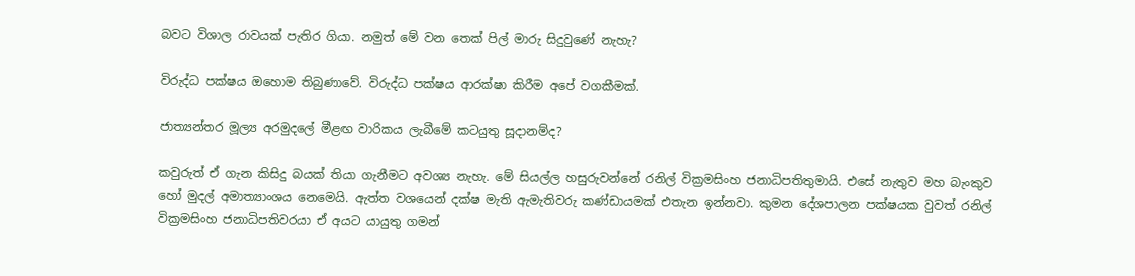බවට විශාල රාවයක් පැතිර ගියා. නමුත් මේ වන තෙක් පිල් මාරු සිදුවුණේ නැහැ?

විරුද්ධ පක්ෂය ඔහොම තිබුණාවේ. විරුද්ධ පක්ෂය ආරක්ෂා කිරීම අපේ වගකීමක්.

ජාත්‍යන්තර මූල්‍ය අරමුදලේ මීළඟ වාරිකය ලැබීමේ කටයුතු සූදානම්ද?

කවුරුත් ඒ ගැන කිසිදු බයක් තියා ගැනීමට අවශ්‍ය නැහැ. මේ සියල්ල හසුරුවන්නේ රනිල් වික්‍රමසිංහ ජනාධිපතිතුමායි. එසේ නැතුව මහ බැංකුව හෝ මුදල් අමාත්‍යාංශය නෙමෙයි. ඇත්ත වශයෙන් දක්ෂ මැති ඇමැතිවරු කණ්ඩායමක් එතැන ඉන්නවා. කුමන දේශපාලන පක්ෂයක වුවත් රනිල් වික්‍රමසිංහ ජනාධිපතිවරයා ඒ අයට යායුතු ගමන්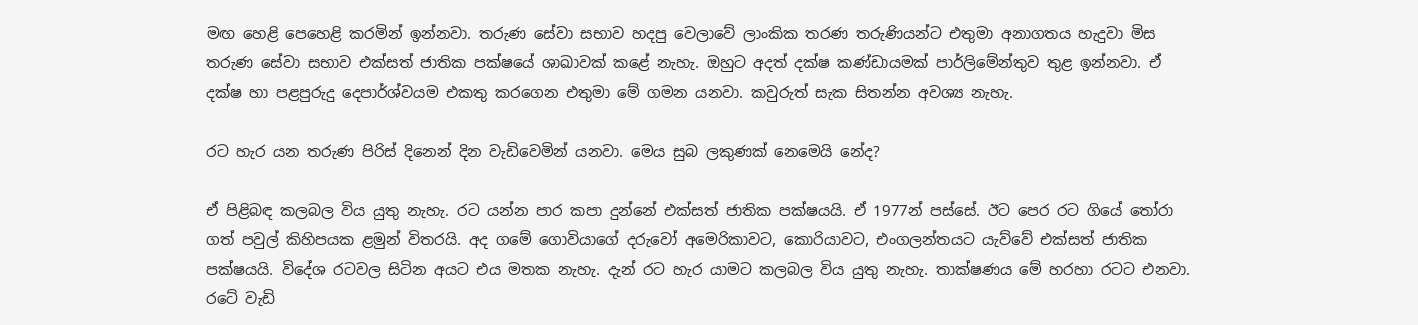මඟ හෙළි පෙහෙළි කරමින් ඉන්නවා. තරුණ සේවා සභාව හදපු වෙලාවේ ලාංකික තරණ තරුණියන්ට එතුමා අනාගතය හැදුවා මිස තරුණ සේවා සභාව එක්සත් ජාතික පක්ෂයේ ශාඛාවක් කළේ නැහැ. ඔහුට අදත් දක්ෂ කණ්ඩායමක් පාර්ලිමේන්තුව තුළ ඉන්නවා. ඒ දක්ෂ හා පළපුරුදු දෙපාර්ශ්වයම එකතු කරගෙන එතුමා මේ ගමන යනවා. කවුරුත් සැක සිතන්න අවශ්‍ය නැහැ.

රට හැර යන තරුණ පිරිස් දිනෙන් දින වැඩිවෙමින් යනවා. මෙය සුබ ලකුණක් නෙමෙයි නේද?

ඒ පිළිබඳ කලබල විය යුතු නැහැ. රට යන්න පාර කපා දුන්නේ එක්සත් ජාතික පක්ෂයයි. ඒ 1977න් පස්සේ. ඊට පෙර රට ගියේ තෝරා ගත් පවුල් කිහිපයක ළමුන් විතරයි. අද ගමේ ගොවියාගේ දරුවෝ අමෙරිකාවට, කොරියාවට, එංගලන්තයට යැව්වේ එක්සත් ජාතික පක්ෂයයි. විදේශ රටවල සිටින අයට එය මතක නැහැ. දැන් රට හැර යාමට කලබල විය යුතු නැහැ. තාක්ෂණය මේ හරහා රටට එනවා. රටේ වැඩි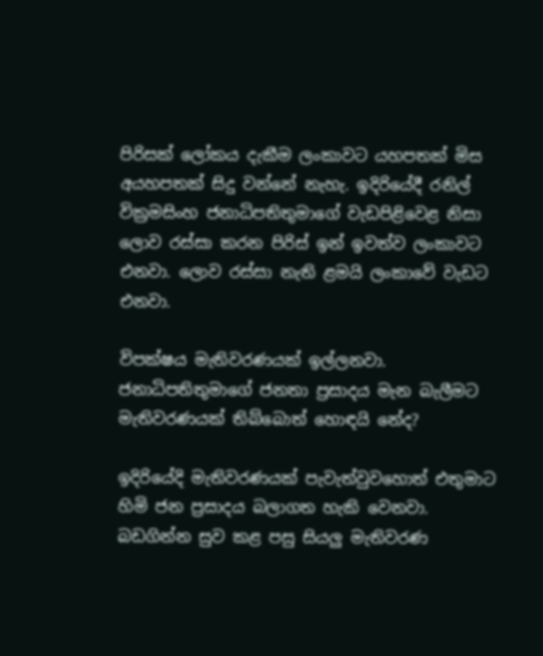පිරිසක් ලෝකය දැකීම ලංකාවට යහපතක් මිස අයහපතක් සිදු වන්නේ නැහැ. ඉදිරියේදී රනිල් වික්‍රමසිංහ ජනාධිපතිතුමාගේ වැඩපිළිවෙළ නිසා ලොව රස්සා කරන පිරිස් ඉන් ඉවත්ව ලංකාවට එනවා. ලොව රස්සා නැති ළමයි ලංකාවේ වැඩට එනවා.

විපක්ෂය මැතිවරණයක් ඉල්ලනවා. ජනාධිපතිතුමාගේ ජනතා ප්‍රසාදය මැන බැලීමට මැතිවරණයක් තිබ්බොත් හොඳයි නේද?

ඉදිරියේදි මැතිවරණයක් පැවැත්වුවහොත් එතුමාට හිමි ජන ප්‍රසාදය බලාගත හැකි වෙනවා. බඩගින්න සුව කළ පසු සියලු මැතිවරණ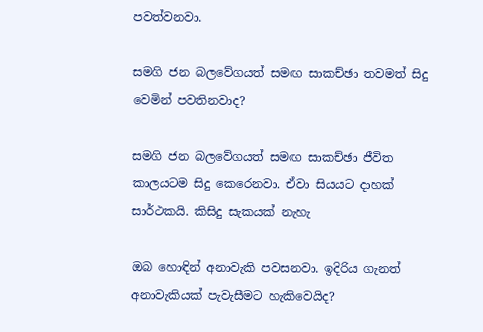පවත්වනවා.

සමගි ජන බලවේගයත් සමඟ සාකච්ඡා තවමත් සිදු වෙමින් පවතිනවාද?

සමගි ජන බලවේගයත් සමඟ සාකච්ඡා ජීවිත කාලයටම සිදු කෙරෙනවා. ඒවා සියයට දාහක් සාර්ථකයි. කිසිදු සැකයක් නැහැ

ඔබ හොඳින් අනාවැකි පවසනවා. ඉදිරිය ගැනත් අනාවැකියක් පැවැසීමට හැකිවෙයිද?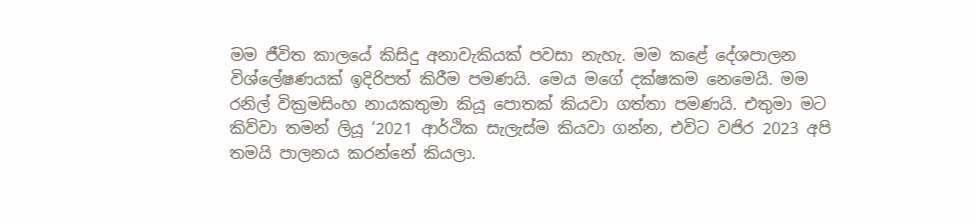මම ජීවිත කාලයේ කිසිදු අනාවැකියක් පවසා නැහැ. මම කළේ දේශපාලන විශ්ලේෂණයක් ඉදිරිපත් කිරීම පමණයි. මෙය මගේ දක්ෂකම නෙමෙයි. මම රනිල් වික්‍රමසිංහ නායකතුමා කියූ පොතක් කියවා ගත්තා පමණයි. එතුමා මට කිව්වා තමන් ලියූ ‘2021 ආර්ථික සැලැස්ම කියවා ගන්න, එවිට වජිර 2023 අපි තමයි පාලනය කරන්නේ කියලා.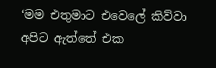‘මම එතුමාට එවෙලේ කිව්වා අපිට ඇත්තේ එක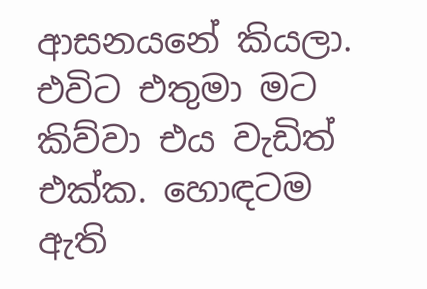ආසනයනේ කියලා. එවිට එතුමා මට කිව්වා එය වැඩිත් එක්ක. හොඳටම ඇති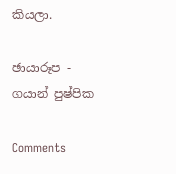කියලා.

ඡායාරූප - ගයාන් පුෂ්පික

Comments